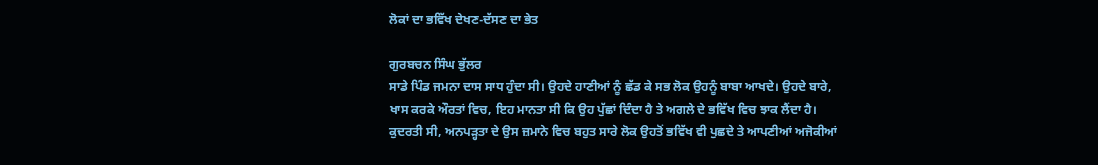ਲੋਕਾਂ ਦਾ ਭਵਿੱਖ ਦੇਖਣ-ਦੱਸਣ ਦਾ ਭੇਤ

ਗੁਰਬਚਨ ਸਿੰਘ ਭੁੱਲਰ
ਸਾਡੇ ਪਿੰਡ ਜਮਨਾ ਦਾਸ ਸਾਧ ਹੁੰਦਾ ਸੀ। ਉਹਦੇ ਹਾਣੀਆਂ ਨੂੰ ਛੱਡ ਕੇ ਸਭ ਲੋਕ ਉਹਨੂੰ ਬਾਬਾ ਆਖਦੇ। ਉਹਦੇ ਬਾਰੇ, ਖਾਸ ਕਰਕੇ ਔਰਤਾਂ ਵਿਚ, ਇਹ ਮਾਨਤਾ ਸੀ ਕਿ ਉਹ ਪੁੱਛਾਂ ਦਿੰਦਾ ਹੈ ਤੇ ਅਗਲੇ ਦੇ ਭਵਿੱਖ ਵਿਚ ਝਾਕ ਲੈਂਦਾ ਹੈ। ਕੁਦਰਤੀ ਸੀ, ਅਨਪੜ੍ਹਤਾ ਦੇ ਉਸ ਜ਼ਮਾਨੇ ਵਿਚ ਬਹੁਤ ਸਾਰੇ ਲੋਕ ਉਹਤੋਂ ਭਵਿੱਖ ਵੀ ਪੁਛਦੇ ਤੇ ਆਪਣੀਆਂ ਅਜੋਕੀਆਂ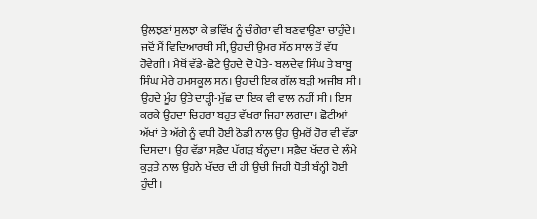ਉਲਝਣਾਂ ਸੁਲਝਾ ਕੇ ਭਵਿੱਖ ਨੂੰ ਚੰਗੇਰਾ ਵੀ ਬਣਵਾਉਣਾ ਚਾਹੁੰਦੇ। ਜਦੋਂ ਮੈਂ ਵਿਦਿਆਰਥੀ ਸੀ, ਉਹਦੀ ਉਮਰ ਸੱਠ ਸਾਲ ਤੋਂ ਵੱਧ ਹੋਵੇਗੀ। ਮੈਥੋਂ ਵੱਡੇ-ਛੋਟੇ ਉਹਦੇ ਦੋ ਪੋਤੇ- ਬਲਦੇਵ ਸਿੰਘ ਤੇ ਬਾਬੂ ਸਿੰਘ ਮੇਰੇ ਹਮਸਕੂਲ ਸਨ। ਉਹਦੀ ਇਕ ਗੱਲ ਬੜੀ ਅਜੀਬ ਸੀ। ਉਹਦੇ ਮੂੰਹ ਉਤੇ ਦਾੜ੍ਹੀ-ਮੁੱਛ ਦਾ ਇਕ ਵੀ ਵਾਲ ਨਹੀਂ ਸੀ। ਇਸ ਕਰਕੇ ਉਹਦਾ ਚਿਹਰਾ ਬਹੁਤ ਵੱਖਰਾ ਜਿਹਾ ਲਗਦਾ। ਛੋਟੀਆਂ ਅੱਖਾਂ ਤੇ ਅੱਗੇ ਨੂੰ ਵਧੀ ਹੋਈ ਠੋਡੀ ਨਾਲ ਉਹ ਉਮਰੋਂ ਹੋਰ ਵੀ ਵੱਡਾ ਦਿਸਦਾ। ਉਹ ਵੱਡਾ ਸਫ਼ੈਦ ਪੱਗੜ ਬੰਨ੍ਹਦਾ। ਸਫ਼ੈਦ ਖੱਦਰ ਦੇ ਲੰਮੇ ਕੁੜਤੇ ਨਾਲ ਉਹਨੇ ਖੱਦਰ ਦੀ ਹੀ ਉਚੀ ਜਿਹੀ ਧੋਤੀ ਬੰਨ੍ਹੀ ਹੋਈ ਹੁੰਦੀ।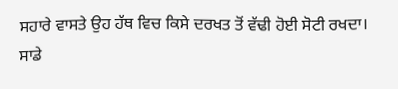ਸਹਾਰੇ ਵਾਸਤੇ ਉਹ ਹੱਥ ਵਿਚ ਕਿਸੇ ਦਰਖਤ ਤੋਂ ਵੱਢੀ ਹੋਈ ਸੋਟੀ ਰਖਦਾ।
ਸਾਡੇ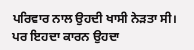ਪਰਿਵਾਰ ਨਾਲ ਉਹਦੀ ਖਾਸੀ ਨੇੜਤਾ ਸੀ। ਪਰ ਇਹਦਾ ਕਾਰਨ ਉਹਦਾ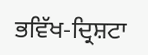ਭਵਿੱਖ-ਦ੍ਰਿਸ਼ਟਾ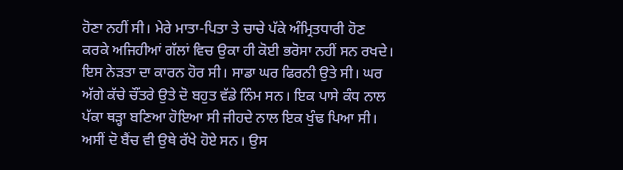ਹੋਣਾ ਨਹੀਂ ਸੀ। ਮੇਰੇ ਮਾਤਾ-ਪਿਤਾ ਤੇ ਚਾਚੇ ਪੱਕੇ ਅੰਮ੍ਰਿਤਧਾਰੀ ਹੋਣ ਕਰਕੇ ਅਜਿਹੀਆਂ ਗੱਲਾਂ ਵਿਚ ਉਕਾ ਹੀ ਕੋਈ ਭਰੋਸਾ ਨਹੀਂ ਸਨ ਰਖਦੇ। ਇਸ ਨੇੜਤਾ ਦਾ ਕਾਰਨ ਹੋਰ ਸੀ। ਸਾਡਾ ਘਰ ਫਿਰਨੀ ਉਤੇ ਸੀ। ਘਰ ਅੱਗੇ ਕੱਚੇ ਚੌਂਤਰੇ ਉਤੇ ਦੋ ਬਹੁਤ ਵੱਡੇ ਨਿੰਮ ਸਨ। ਇਕ ਪਾਸੇ ਕੰਧ ਨਾਲ ਪੱਕਾ ਥੜ੍ਹਾ ਬਣਿਆ ਹੋਇਆ ਸੀ ਜੀਹਦੇ ਨਾਲ ਇਕ ਖੁੰਢ ਪਿਆ ਸੀ। ਅਸੀਂ ਦੋ ਬੈਂਚ ਵੀ ਉਥੇ ਰੱਖੇ ਹੋਏ ਸਨ। ਉਸ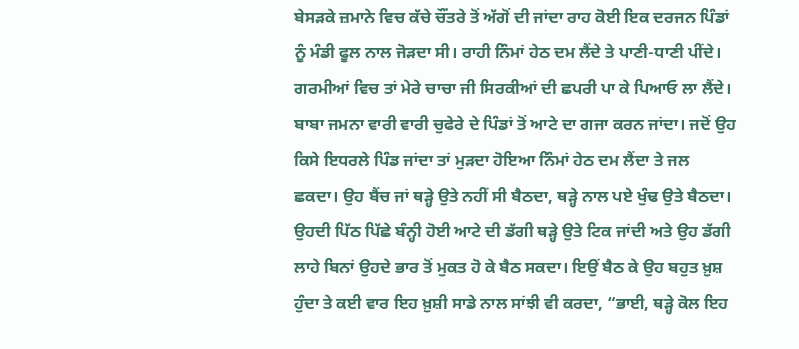ਬੇਸੜਕੇ ਜ਼ਮਾਨੇ ਵਿਚ ਕੱਚੇ ਚੌਂਤਰੇ ਤੋਂ ਅੱਗੋਂ ਦੀ ਜਾਂਦਾ ਰਾਹ ਕੋਈ ਇਕ ਦਰਜਨ ਪਿੰਡਾਂ ਨੂੰ ਮੰਡੀ ਫੂਲ ਨਾਲ ਜੋੜਦਾ ਸੀ। ਰਾਹੀ ਨਿੰਮਾਂ ਹੇਠ ਦਮ ਲੈਂਦੇ ਤੇ ਪਾਣੀ-ਧਾਣੀ ਪੀਂਦੇ। ਗਰਮੀਆਂ ਵਿਚ ਤਾਂ ਮੇਰੇ ਚਾਚਾ ਜੀ ਸਿਰਕੀਆਂ ਦੀ ਛਪਰੀ ਪਾ ਕੇ ਪਿਆਓ ਲਾ ਲੈਂਦੇ।
ਬਾਬਾ ਜਮਨਾ ਵਾਰੀ ਵਾਰੀ ਚੁਫੇਰੇ ਦੇ ਪਿੰਡਾਂ ਤੋਂ ਆਟੇ ਦਾ ਗਜਾ ਕਰਨ ਜਾਂਦਾ। ਜਦੋਂ ਉਹ ਕਿਸੇ ਇਧਰਲੇ ਪਿੰਡ ਜਾਂਦਾ ਤਾਂ ਮੁੜਦਾ ਹੋਇਆ ਨਿੰਮਾਂ ਹੇਠ ਦਮ ਲੈਂਦਾ ਤੇ ਜਲ ਛਕਦਾ। ਉਹ ਬੈਂਚ ਜਾਂ ਥੜ੍ਹੇ ਉਤੇ ਨਹੀਂ ਸੀ ਬੈਠਦਾ, ਥੜ੍ਹੇ ਨਾਲ ਪਏ ਖੁੰਢ ਉਤੇ ਬੈਠਦਾ। ਉਹਦੀ ਪਿੱਠ ਪਿੱਛੇ ਬੰਨ੍ਹੀ ਹੋਈ ਆਟੇ ਦੀ ਡੱਗੀ ਥੜ੍ਹੇ ਉਤੇ ਟਿਕ ਜਾਂਦੀ ਅਤੇ ਉਹ ਡੱਗੀ ਲਾਹੇ ਬਿਨਾਂ ਉਹਦੇ ਭਾਰ ਤੋਂ ਮੁਕਤ ਹੋ ਕੇ ਬੈਠ ਸਕਦਾ। ਇਉਂ ਬੈਠ ਕੇ ਉਹ ਬਹੁਤ ਖ਼ੁਸ਼ ਹੁੰਦਾ ਤੇ ਕਈ ਵਾਰ ਇਹ ਖ਼ੁਸ਼ੀ ਸਾਡੇ ਨਾਲ ਸਾਂਝੀ ਵੀ ਕਰਦਾ, “ਭਾਈ, ਥੜ੍ਹੇ ਕੋਲ ਇਹ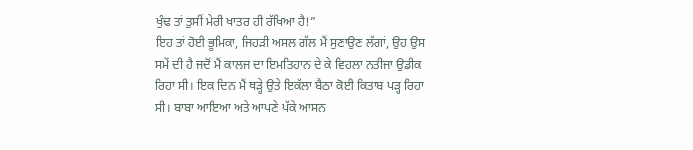ਖੁੰਢ ਤਾਂ ਤੁਸੀਂ ਮੇਰੀ ਖਾਤਰ ਹੀ ਰੱਖਿਆ ਹੈ!”
ਇਹ ਤਾਂ ਹੋਈ ਭੂਮਿਕਾ, ਜਿਹੜੀ ਅਸਲ ਗੱਲ ਮੈਂ ਸੁਣਾਉਣ ਲੱਗਾਂ, ਉਹ ਉਸ ਸਮੇਂ ਦੀ ਹੈ ਜਦੋਂ ਮੈਂ ਕਾਲਜ ਦਾ ਇਮਤਿਹਾਨ ਦੇ ਕੇ ਵਿਹਲਾ ਨਤੀਜਾ ਉਡੀਕ ਰਿਹਾ ਸੀ। ਇਕ ਦਿਨ ਮੈਂ ਥੜ੍ਹੇ ਉਤੇ ਇਕੱਲਾ ਬੈਠਾ ਕੋਈ ਕਿਤਾਬ ਪੜ੍ਹ ਰਿਹਾ ਸੀ। ਬਾਬਾ ਆਇਆ ਅਤੇ ਆਪਣੇ ਪੱਕੇ ਆਸਨ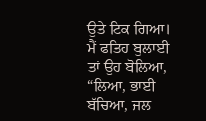ਉਤੇ ਟਿਕ ਗਿਆ। ਮੈਂ ਫਤਿਹ ਬੁਲਾਈ ਤਾਂ ਉਹ ਬੋਲਿਆ, “ਲਿਆ, ਭਾਈ ਬੱਚਿਆ, ਜਲ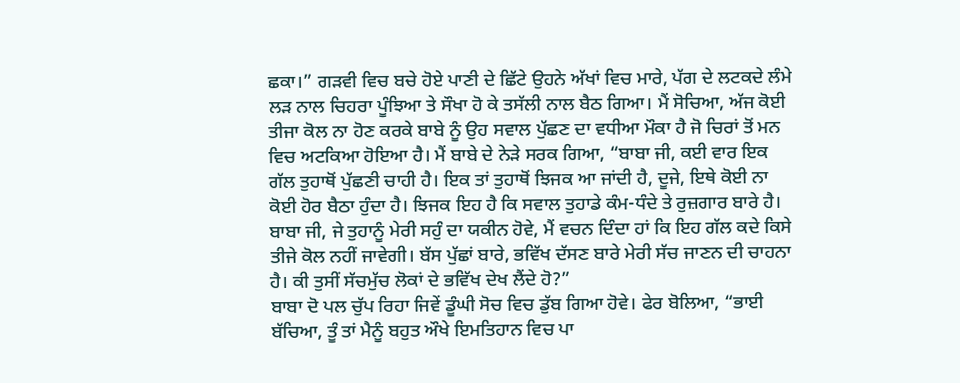ਛਕਾ।” ਗੜਵੀ ਵਿਚ ਬਚੇ ਹੋਏ ਪਾਣੀ ਦੇ ਛਿੱਟੇ ਉਹਨੇ ਅੱਖਾਂ ਵਿਚ ਮਾਰੇ, ਪੱਗ ਦੇ ਲਟਕਦੇ ਲੰਮੇ ਲੜ ਨਾਲ ਚਿਹਰਾ ਪੂੰਝਿਆ ਤੇ ਸੌਖਾ ਹੋ ਕੇ ਤਸੱਲੀ ਨਾਲ ਬੈਠ ਗਿਆ। ਮੈਂ ਸੋਚਿਆ, ਅੱਜ ਕੋਈ ਤੀਜਾ ਕੋਲ ਨਾ ਹੋਣ ਕਰਕੇ ਬਾਬੇ ਨੂੰ ਉਹ ਸਵਾਲ ਪੁੱਛਣ ਦਾ ਵਧੀਆ ਮੌਕਾ ਹੈ ਜੋ ਚਿਰਾਂ ਤੋਂ ਮਨ ਵਿਚ ਅਟਕਿਆ ਹੋਇਆ ਹੈ। ਮੈਂ ਬਾਬੇ ਦੇ ਨੇੜੇ ਸਰਕ ਗਿਆ, “ਬਾਬਾ ਜੀ, ਕਈ ਵਾਰ ਇਕ ਗੱਲ ਤੁਹਾਥੋਂ ਪੁੱਛਣੀ ਚਾਹੀ ਹੈ। ਇਕ ਤਾਂ ਤੁਹਾਥੋਂ ਝਿਜਕ ਆ ਜਾਂਦੀ ਹੈ, ਦੂਜੇ, ਇਥੇ ਕੋਈ ਨਾ ਕੋਈ ਹੋਰ ਬੈਠਾ ਹੁੰਦਾ ਹੈ। ਝਿਜਕ ਇਹ ਹੈ ਕਿ ਸਵਾਲ ਤੁਹਾਡੇ ਕੰਮ-ਧੰਦੇ ਤੇ ਰੁਜ਼ਗਾਰ ਬਾਰੇ ਹੈ। ਬਾਬਾ ਜੀ, ਜੇ ਤੁਹਾਨੂੰ ਮੇਰੀ ਸਹੁੰ ਦਾ ਯਕੀਨ ਹੋਵੇ, ਮੈਂ ਵਚਨ ਦਿੰਦਾ ਹਾਂ ਕਿ ਇਹ ਗੱਲ ਕਦੇ ਕਿਸੇ ਤੀਜੇ ਕੋਲ ਨਹੀਂ ਜਾਵੇਗੀ। ਬੱਸ ਪੁੱਛਾਂ ਬਾਰੇ, ਭਵਿੱਖ ਦੱਸਣ ਬਾਰੇ ਮੇਰੀ ਸੱਚ ਜਾਣਨ ਦੀ ਚਾਹਨਾ ਹੈ। ਕੀ ਤੁਸੀਂ ਸੱਚਮੁੱਚ ਲੋਕਾਂ ਦੇ ਭਵਿੱਖ ਦੇਖ ਲੈਂਦੇ ਹੋ?”
ਬਾਬਾ ਦੋ ਪਲ ਚੁੱਪ ਰਿਹਾ ਜਿਵੇਂ ਡੂੰਘੀ ਸੋਚ ਵਿਚ ਡੁੱਬ ਗਿਆ ਹੋਵੇ। ਫੇਰ ਬੋਲਿਆ, “ਭਾਈ ਬੱਚਿਆ, ਤੂੰ ਤਾਂ ਮੈਨੂੰ ਬਹੁਤ ਔਖੇ ਇਮਤਿਹਾਨ ਵਿਚ ਪਾ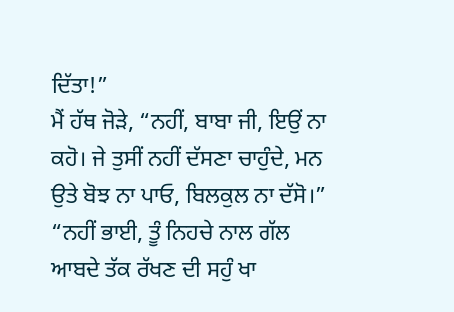ਦਿੱਤਾ!”
ਮੈਂ ਹੱਥ ਜੋੜੇ, “ਨਹੀਂ, ਬਾਬਾ ਜੀ, ਇਉਂ ਨਾ ਕਹੋ। ਜੇ ਤੁਸੀਂ ਨਹੀਂ ਦੱਸਣਾ ਚਾਹੁੰਦੇ, ਮਨ ਉਤੇ ਬੋਝ ਨਾ ਪਾਓ, ਬਿਲਕੁਲ ਨਾ ਦੱਸੋ।”
“ਨਹੀਂ ਭਾਈ, ਤੂੰ ਨਿਹਚੇ ਨਾਲ ਗੱਲ ਆਬਦੇ ਤੱਕ ਰੱਖਣ ਦੀ ਸਹੁੰ ਖਾ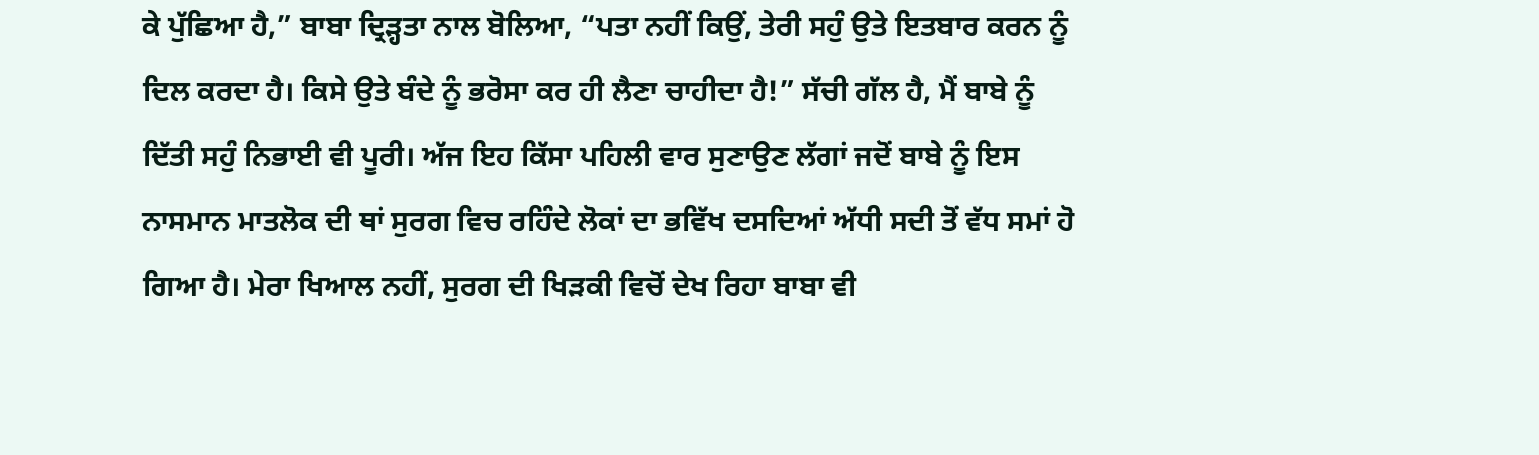ਕੇ ਪੁੱਛਿਆ ਹੈ,” ਬਾਬਾ ਦ੍ਰਿੜ੍ਹਤਾ ਨਾਲ ਬੋਲਿਆ, “ਪਤਾ ਨਹੀਂ ਕਿਉਂ, ਤੇਰੀ ਸਹੁੰ ਉਤੇ ਇਤਬਾਰ ਕਰਨ ਨੂੰ ਦਿਲ ਕਰਦਾ ਹੈ। ਕਿਸੇ ਉਤੇ ਬੰਦੇ ਨੂੰ ਭਰੋਸਾ ਕਰ ਹੀ ਲੈਣਾ ਚਾਹੀਦਾ ਹੈ!” ਸੱਚੀ ਗੱਲ ਹੈ, ਮੈਂ ਬਾਬੇ ਨੂੰ ਦਿੱਤੀ ਸਹੁੰ ਨਿਭਾਈ ਵੀ ਪੂਰੀ। ਅੱਜ ਇਹ ਕਿੱਸਾ ਪਹਿਲੀ ਵਾਰ ਸੁਣਾਉਣ ਲੱਗਾਂ ਜਦੋਂ ਬਾਬੇ ਨੂੰ ਇਸ ਨਾਸਮਾਨ ਮਾਤਲੋਕ ਦੀ ਥਾਂ ਸੁਰਗ ਵਿਚ ਰਹਿੰਦੇ ਲੋਕਾਂ ਦਾ ਭਵਿੱਖ ਦਸਦਿਆਂ ਅੱਧੀ ਸਦੀ ਤੋਂ ਵੱਧ ਸਮਾਂ ਹੋ ਗਿਆ ਹੈ। ਮੇਰਾ ਖਿਆਲ ਨਹੀਂ, ਸੁਰਗ ਦੀ ਖਿੜਕੀ ਵਿਚੋਂ ਦੇਖ ਰਿਹਾ ਬਾਬਾ ਵੀ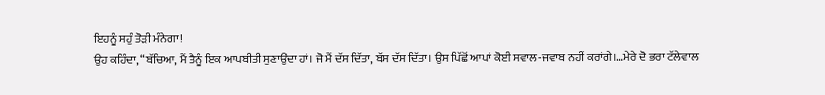ਇਹਨੂੰ ਸਹੁੰ ਤੋੜੀ ਮੰਨੇਗਾ!
ਉਹ ਕਹਿੰਦਾ, “ਬੱਚਿਆ, ਮੈਂ ਤੈਨੂੰ ਇਕ ਆਪਬੀਤੀ ਸੁਣਾਉਂਦਾ ਹਾਂ। ਜੋ ਮੈਂ ਦੱਸ ਦਿੱਤਾ, ਬੱਸ ਦੱਸ ਦਿੱਤਾ। ਉਸ ਪਿੱਛੋਂ ਆਪਾਂ ਕੋਈ ਸਵਾਲ-ਜਵਾਬ ਨਹੀਂ ਕਰਾਂਗੇ।…ਮੇਰੇ ਦੋ ਭਰਾ ਟੱਲੇਵਾਲ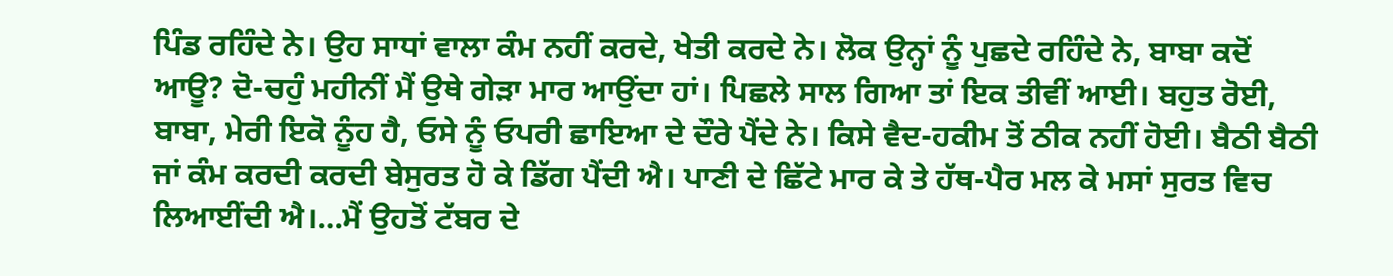ਪਿੰਡ ਰਹਿੰਦੇ ਨੇ। ਉਹ ਸਾਧਾਂ ਵਾਲਾ ਕੰਮ ਨਹੀਂ ਕਰਦੇ, ਖੇਤੀ ਕਰਦੇ ਨੇ। ਲੋਕ ਉਨ੍ਹਾਂ ਨੂੰ ਪੁਛਦੇ ਰਹਿੰਦੇ ਨੇ, ਬਾਬਾ ਕਦੋਂ ਆਊ? ਦੋ-ਚਹੁੰ ਮਹੀਨੀਂ ਮੈਂ ਉਥੇ ਗੇੜਾ ਮਾਰ ਆਉਂਦਾ ਹਾਂ। ਪਿਛਲੇ ਸਾਲ ਗਿਆ ਤਾਂ ਇਕ ਤੀਵੀਂ ਆਈ। ਬਹੁਤ ਰੋਈ, ਬਾਬਾ, ਮੇਰੀ ਇਕੋ ਨੂੰਹ ਹੈ, ਓਸੇ ਨੂੰ ਓਪਰੀ ਛਾਇਆ ਦੇ ਦੌਰੇ ਪੈਂਦੇ ਨੇ। ਕਿਸੇ ਵੈਦ-ਹਕੀਮ ਤੋਂ ਠੀਕ ਨਹੀਂ ਹੋਈ। ਬੈਠੀ ਬੈਠੀ ਜਾਂ ਕੰਮ ਕਰਦੀ ਕਰਦੀ ਬੇਸੁਰਤ ਹੋ ਕੇ ਡਿੱਗ ਪੈਂਦੀ ਐ। ਪਾਣੀ ਦੇ ਛਿੱਟੇ ਮਾਰ ਕੇ ਤੇ ਹੱਥ-ਪੈਰ ਮਲ ਕੇ ਮਸਾਂ ਸੁਰਤ ਵਿਚ ਲਿਆਈਂਦੀ ਐ।…ਮੈਂ ਉਹਤੋਂ ਟੱਬਰ ਦੇ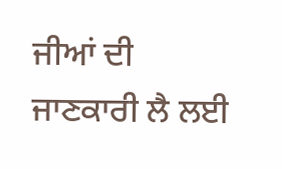ਜੀਆਂ ਦੀ ਜਾਣਕਾਰੀ ਲੈ ਲਈ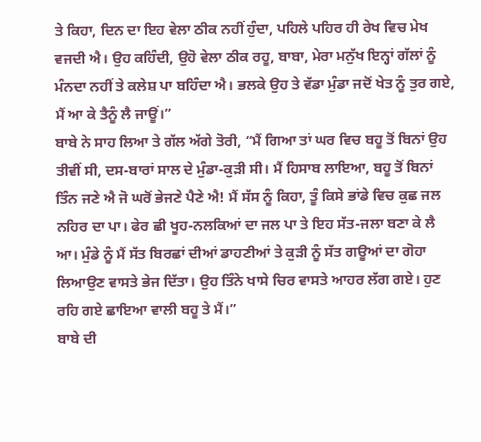ਤੇ ਕਿਹਾ, ਦਿਨ ਦਾ ਇਹ ਵੇਲਾ ਠੀਕ ਨਹੀਂ ਹੁੰਦਾ, ਪਹਿਲੇ ਪਹਿਰ ਹੀ ਰੇਖ ਵਿਚ ਮੇਖ ਵਜਦੀ ਐ। ਉਹ ਕਹਿੰਦੀ, ਉਹੋ ਵੇਲਾ ਠੀਕ ਰਹੂ, ਬਾਬਾ, ਮੇਰਾ ਮਨੁੱਖ ਇਨ੍ਹਾਂ ਗੱਲਾਂ ਨੂੰ ਮੰਨਦਾ ਨਹੀਂ ਤੇ ਕਲੇਸ਼ ਪਾ ਬਹਿੰਦਾ ਐ। ਭਲਕੇ ਉਹ ਤੇ ਵੱਡਾ ਮੁੰਡਾ ਜਦੋਂ ਖੇਤ ਨੂੰ ਤੁਰ ਗਏ, ਮੈਂ ਆ ਕੇ ਤੈਨੂੰ ਲੈ ਜਾਊਂ।”
ਬਾਬੇ ਨੇ ਸਾਹ ਲਿਆ ਤੇ ਗੱਲ ਅੱਗੇ ਤੋਰੀ, “ਮੈਂ ਗਿਆ ਤਾਂ ਘਰ ਵਿਚ ਬਹੂ ਤੋਂ ਬਿਨਾਂ ਉਹ ਤੀਵੀਂ ਸੀ, ਦਸ-ਬਾਰਾਂ ਸਾਲ ਦੇ ਮੁੰਡਾ-ਕੁੜੀ ਸੀ। ਮੈਂ ਹਿਸਾਬ ਲਾਇਆ, ਬਹੂ ਤੋਂ ਬਿਨਾਂ ਤਿੰਨ ਜਣੇ ਐ ਜੋ ਘਰੋਂ ਭੇਜਣੇ ਪੈਣੇ ਐ! ਮੈਂ ਸੱਸ ਨੂੰ ਕਿਹਾ, ਤੂੰ ਕਿਸੇ ਭਾਂਡੇ ਵਿਚ ਕੁਛ ਜਲ ਨਹਿਰ ਦਾ ਪਾ। ਫੇਰ ਛੀ ਖੂਹ-ਨਲਕਿਆਂ ਦਾ ਜਲ ਪਾ ਤੇ ਇਹ ਸੱਤ-ਜਲਾ ਬਣਾ ਕੇ ਲੈ ਆ। ਮੁੰਡੇ ਨੂੰ ਮੈਂ ਸੱਤ ਬਿਰਛਾਂ ਦੀਆਂ ਡਾਹਣੀਆਂ ਤੇ ਕੁੜੀ ਨੂੰ ਸੱਤ ਗਊਆਂ ਦਾ ਗੋਹਾ ਲਿਆਉਣ ਵਾਸਤੇ ਭੇਜ ਦਿੱਤਾ। ਉਹ ਤਿੰਨੇ ਖਾਸੇ ਚਿਰ ਵਾਸਤੇ ਆਹਰ ਲੱਗ ਗਏ। ਹੁਣ ਰਹਿ ਗਏ ਛਾਇਆ ਵਾਲੀ ਬਹੂ ਤੇ ਮੈਂ।”
ਬਾਬੇ ਦੀ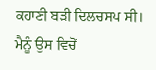ਕਹਾਣੀ ਬੜੀ ਦਿਲਚਸਪ ਸੀ। ਮੈਨੂੰ ਉਸ ਵਿਚੋਂ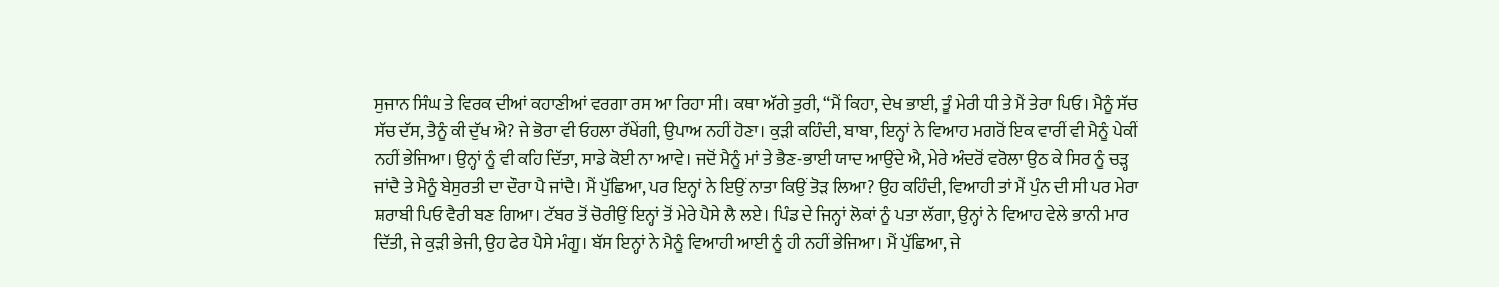ਸੁਜਾਨ ਸਿੰਘ ਤੇ ਵਿਰਕ ਦੀਆਂ ਕਹਾਣੀਆਂ ਵਰਗਾ ਰਸ ਆ ਰਿਹਾ ਸੀ। ਕਥਾ ਅੱਗੇ ਤੁਰੀ, “ਮੈਂ ਕਿਹਾ, ਦੇਖ ਭਾਈ, ਤੂੰ ਮੇਰੀ ਧੀ ਤੇ ਮੈਂ ਤੇਰਾ ਪਿਓ। ਮੈਨੂੰ ਸੱਚ ਸੱਚ ਦੱਸ, ਤੈਨੂੰ ਕੀ ਦੁੱਖ ਐ? ਜੇ ਭੋਰਾ ਵੀ ਓਹਲਾ ਰੱਖੇਂਗੀ, ਉਪਾਅ ਨਹੀਂ ਹੋਣਾ। ਕੁੜੀ ਕਹਿੰਦੀ, ਬਾਬਾ, ਇਨ੍ਹਾਂ ਨੇ ਵਿਆਹ ਮਗਰੋਂ ਇਕ ਵਾਰੀਂ ਵੀ ਮੈਨੂੰ ਪੇਕੀਂ ਨਹੀਂ ਭੇਜਿਆ। ਉਨ੍ਹਾਂ ਨੂੰ ਵੀ ਕਹਿ ਦਿੱਤਾ, ਸਾਡੇ ਕੋਈ ਨਾ ਆਵੇ। ਜਦੋਂ ਮੈਨੂੰ ਮਾਂ ਤੇ ਭੈਣ-ਭਾਈ ਯਾਦ ਆਉਂਦੇ ਐ, ਮੇਰੇ ਅੰਦਰੋਂ ਵਰੋਲਾ ਉਠ ਕੇ ਸਿਰ ਨੂੰ ਚੜ੍ਹ ਜਾਂਦੈ ਤੇ ਮੈਨੂੰ ਬੇਸੁਰਤੀ ਦਾ ਦੌਰਾ ਪੈ ਜਾਂਦੈ। ਮੈਂ ਪੁੱਛਿਆ, ਪਰ ਇਨ੍ਹਾਂ ਨੇ ਇਉਂ ਨਾਤਾ ਕਿਉਂ ਤੋੜ ਲਿਆ? ਉਹ ਕਹਿੰਦੀ, ਵਿਆਹੀ ਤਾਂ ਮੈਂ ਪੁੰਨ ਦੀ ਸੀ ਪਰ ਮੇਰਾ ਸ਼ਰਾਬੀ ਪਿਓ ਵੈਰੀ ਬਣ ਗਿਆ। ਟੱਬਰ ਤੋਂ ਚੋਰੀਉਂ ਇਨ੍ਹਾਂ ਤੋਂ ਮੇਰੇ ਪੈਸੇ ਲੈ ਲਏ। ਪਿੰਡ ਦੇ ਜਿਨ੍ਹਾਂ ਲੋਕਾਂ ਨੂੰ ਪਤਾ ਲੱਗਾ, ਉਨ੍ਹਾਂ ਨੇ ਵਿਆਹ ਵੇਲੇ ਭਾਨੀ ਮਾਰ ਦਿੱਤੀ, ਜੇ ਕੁੜੀ ਭੇਜੀ, ਉਹ ਫੇਰ ਪੈਸੇ ਮੰਗੂ। ਬੱਸ ਇਨ੍ਹਾਂ ਨੇ ਮੈਨੂੰ ਵਿਆਹੀ ਆਈ ਨੂੰ ਹੀ ਨਹੀਂ ਭੇਜਿਆ। ਮੈਂ ਪੁੱਛਿਆ, ਜੇ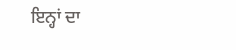ਇਨ੍ਹਾਂ ਦਾ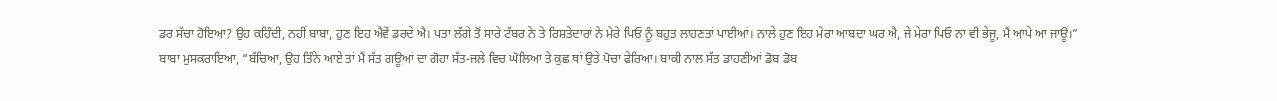ਡਰ ਸੱਚਾ ਹੋਇਆ? ਉਹ ਕਹਿੰਦੀ, ਨਹੀਂ ਬਾਬਾ, ਹੁਣ ਇਹ ਐਵੇਂ ਡਰਦੇ ਐ। ਪਤਾ ਲੱਗੇ ਤੋਂ ਸਾਰੇ ਟੱਬਰ ਨੇ ਤੇ ਰਿਸ਼ਤੇਦਾਰਾਂ ਨੇ ਮੇਰੇ ਪਿਓ ਨੂੰ ਬਹੁਤ ਲਾਹਣਤਾਂ ਪਾਈਆਂ। ਨਾਲੇ ਹੁਣ ਇਹ ਮੇਰਾ ਆਬਦਾ ਘਰ ਐ, ਜੇ ਮੇਰਾ ਪਿਓ ਨਾ ਵੀ ਭੇਜੂ, ਮੈਂ ਆਪੇ ਆ ਜਾਊਂ।”
ਬਾਬਾ ਮੁਸਕਰਾਇਆ, “ਬੱਚਿਆ, ਉਹ ਤਿੰਨੇ ਆਏ ਤਾਂ ਮੈਂ ਸੱਤ ਗਊਆਂ ਦਾ ਗੋਹਾ ਸੱਤ-ਜਲੇ ਵਿਚ ਘੋਲਿਆ ਤੇ ਕੁਛ ਥਾਂ ਉਤੇ ਪੋਚਾ ਫੇਰਿਆ। ਬਾਕੀ ਨਾਲ ਸੱਤ ਡਾਹਣੀਆਂ ਡੋਬ ਡੋਬ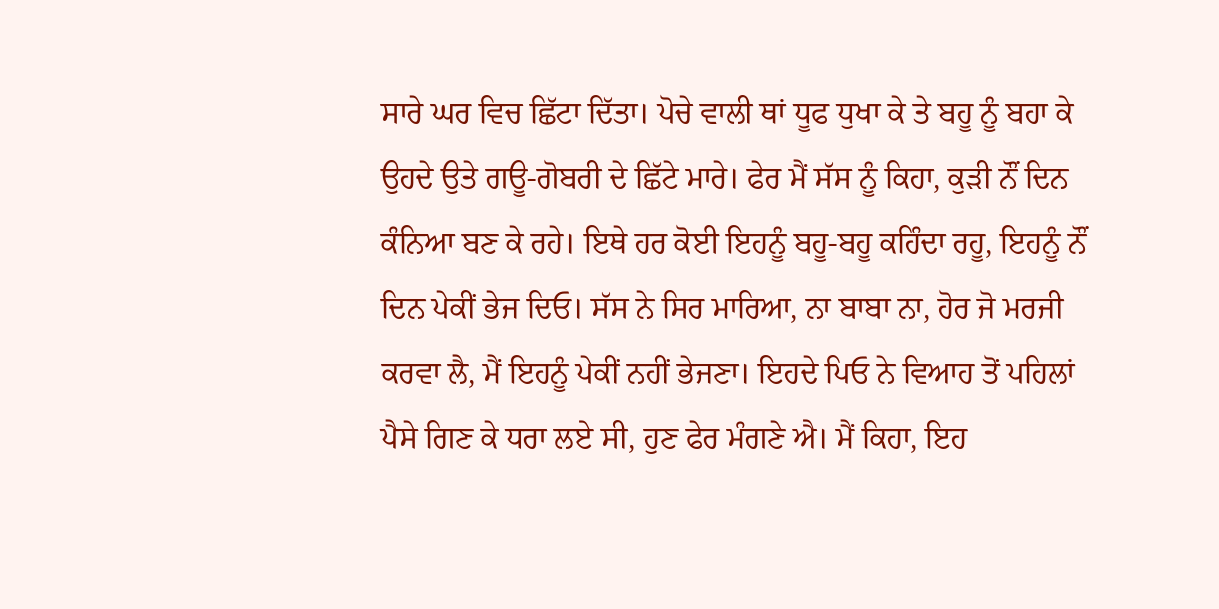ਸਾਰੇ ਘਰ ਵਿਚ ਛਿੱਟਾ ਦਿੱਤਾ। ਪੋਚੇ ਵਾਲੀ ਥਾਂ ਧੂਫ ਧੁਖਾ ਕੇ ਤੇ ਬਹੂ ਨੂੰ ਬਹਾ ਕੇ ਉਹਦੇ ਉਤੇ ਗਊ-ਗੋਬਰੀ ਦੇ ਛਿੱਟੇ ਮਾਰੇ। ਫੇਰ ਮੈਂ ਸੱਸ ਨੂੰ ਕਿਹਾ, ਕੁੜੀ ਨੌਂ ਦਿਨ ਕੰਨਿਆ ਬਣ ਕੇ ਰਹੇ। ਇਥੇ ਹਰ ਕੋਈ ਇਹਨੂੰ ਬਹੂ-ਬਹੂ ਕਹਿੰਦਾ ਰਹੂ, ਇਹਨੂੰ ਨੌਂ ਦਿਨ ਪੇਕੀਂ ਭੇਜ ਦਿਓ। ਸੱਸ ਨੇ ਸਿਰ ਮਾਰਿਆ, ਨਾ ਬਾਬਾ ਨਾ, ਹੋਰ ਜੋ ਮਰਜੀ ਕਰਵਾ ਲੈ, ਮੈਂ ਇਹਨੂੰ ਪੇਕੀਂ ਨਹੀਂ ਭੇਜਣਾ। ਇਹਦੇ ਪਿਓ ਨੇ ਵਿਆਹ ਤੋਂ ਪਹਿਲਾਂ ਪੈਸੇ ਗਿਣ ਕੇ ਧਰਾ ਲਏ ਸੀ, ਹੁਣ ਫੇਰ ਮੰਗਣੇ ਐ। ਮੈਂ ਕਿਹਾ, ਇਹ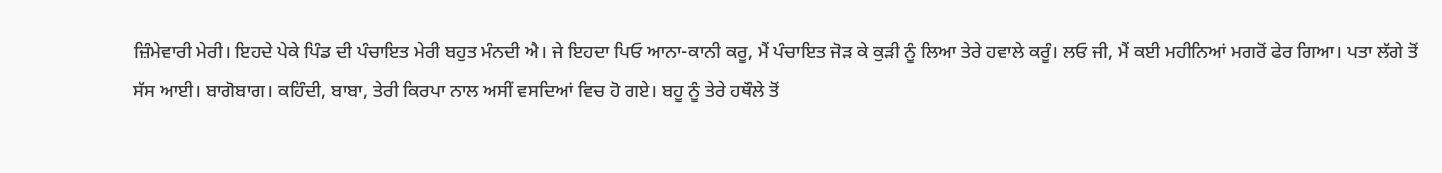ਜ਼ਿੰਮੇਵਾਰੀ ਮੇਰੀ। ਇਹਦੇ ਪੇਕੇ ਪਿੰਡ ਦੀ ਪੰਚਾਇਤ ਮੇਰੀ ਬਹੁਤ ਮੰਨਦੀ ਐ। ਜੇ ਇਹਦਾ ਪਿਓ ਆਨਾ-ਕਾਨੀ ਕਰੂ, ਮੈਂ ਪੰਚਾਇਤ ਜੋੜ ਕੇ ਕੁੜੀ ਨੂੰ ਲਿਆ ਤੇਰੇ ਹਵਾਲੇ ਕਰੂੰ। ਲਓ ਜੀ, ਮੈਂ ਕਈ ਮਹੀਨਿਆਂ ਮਗਰੋਂ ਫੇਰ ਗਿਆ। ਪਤਾ ਲੱਗੇ ਤੋਂ ਸੱਸ ਆਈ। ਬਾਗੋਬਾਗ। ਕਹਿੰਦੀ, ਬਾਬਾ, ਤੇਰੀ ਕਿਰਪਾ ਨਾਲ ਅਸੀਂ ਵਸਦਿਆਂ ਵਿਚ ਹੋ ਗਏ। ਬਹੂ ਨੂੰ ਤੇਰੇ ਹਥੌਲੇ ਤੋਂ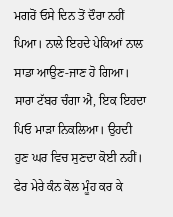ਮਗਰੋਂ ਓਸੇ ਦਿਨ ਤੋਂ ਦੌਰਾ ਨਹੀਂ ਪਿਆ। ਨਾਲੇ ਇਹਦੇ ਪੇਕਿਆਂ ਨਾਲ ਸਾਡਾ ਆਉਣ-ਜਾਣ ਹੋ ਗਿਆ। ਸਾਰਾ ਟੱਬਰ ਚੰਗਾ ਐ, ਇਕ ਇਹਦਾ ਪਿਓ ਮਾੜਾ ਨਿਕਲਿਆ। ਉਹਦੀ ਹੁਣ ਘਰ ਵਿਚ ਸੁਣਦਾ ਕੋਈ ਨਹੀਂ। ਫੇਰ ਮੇਰੇ ਕੰਨ ਕੋਲ ਮੂੰਹ ਕਰ ਕੇ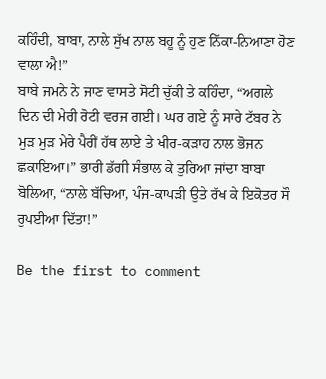ਕਹਿੰਦੀ, ਬਾਬਾ, ਨਾਲੇ ਸੁੱਖ ਨਾਲ ਬਹੂ ਨੂੰ ਹੁਣ ਨਿੱਕਾ-ਨਿਆਣਾ ਹੋਣ ਵਾਲਾ ਐ!”
ਬਾਬੇ ਜਮਨੇ ਨੇ ਜਾਣ ਵਾਸਤੇ ਸੋਟੀ ਚੁੱਕੀ ਤੇ ਕਹਿੰਦਾ, “ਅਗਲੇ ਦਿਨ ਦੀ ਮੇਰੀ ਰੋਟੀ ਵਰਜ ਗਈ। ਘਰ ਗਏ ਨੂੰ ਸਾਰੇ ਟੱਬਰ ਨੇ ਮੁੜ ਮੁੜ ਮੇਰੇ ਪੈਰੀਂ ਹੱਥ ਲਾਏ ਤੇ ਖੀਰ-ਕੜਾਹ ਨਾਲ ਭੋਜਨ ਛਕਾਇਆ।” ਭਾਰੀ ਡੱਗੀ ਸੰਭਾਲ ਕੇ ਤੁਰਿਆ ਜਾਂਦਾ ਬਾਬਾ ਬੋਲਿਆ, “ਨਾਲੇ ਬੱਚਿਆ, ਪੰਜ-ਕਾਪੜੀ ਉਤੇ ਰੱਖ ਕੇ ਇਕੋਤਰ ਸੌ ਰੁਪਈਆ ਦਿੱਤਾ!”

Be the first to comment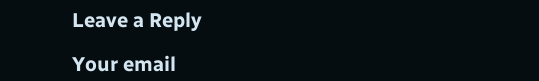Leave a Reply

Your email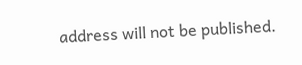address will not be published.